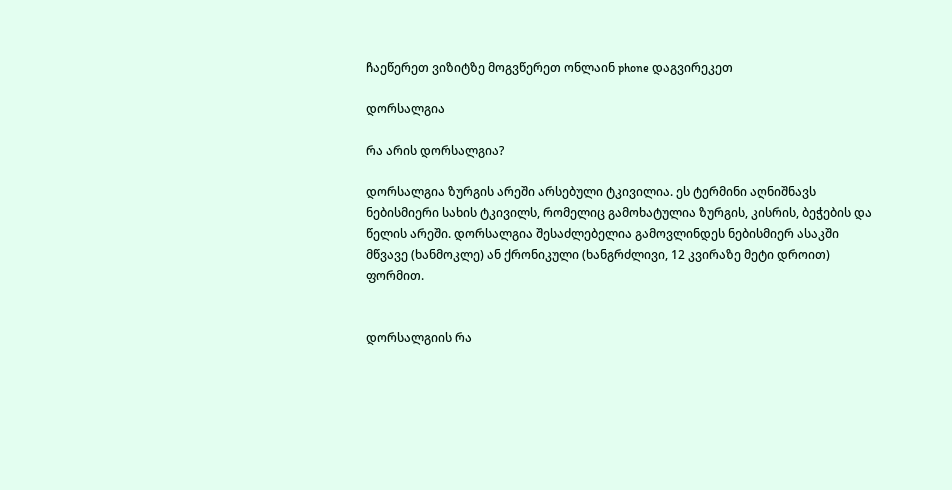ჩაეწერეთ ვიზიტზე მოგვწერეთ ონლაინ phone დაგვირეკეთ

დორსალგია

რა არის დორსალგია?

დორსალგია ზურგის არეში არსებული ტკივილია. ეს ტერმინი აღნიშნავს ნებისმიერი სახის ტკივილს, რომელიც გამოხატულია ზურგის, კისრის, ბეჭების და წელის არეში. დორსალგია შესაძლებელია გამოვლინდეს ნებისმიერ ასაკში მწვავე (ხანმოკლე) ან ქრონიკული (ხანგრძლივი, 12 კვირაზე მეტი დროით) ფორმით.


დორსალგიის რა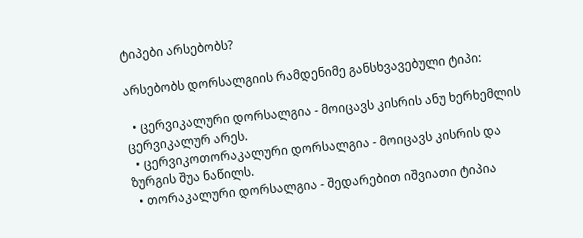ტიპები არსებობს?

არსებობს დორსალგიის რამდენიმე განსხვავებული ტიპი:

  • ცერვიკალური დორსალგია - მოიცავს კისრის ანუ ხერხემლის ცერვიკალურ არეს.
  • ცერვიკოთორაკალური დორსალგია - მოიცავს კისრის და ზურგის შუა ნაწილს.
  • თორაკალური დორსალგია - შედარებით იშვიათი ტიპია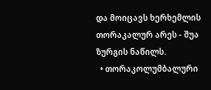და მოიცავს ხერხემლის თორაკალურ არეს - შუა ზურგის ნაწილს.
  • თორაკოლუმბალური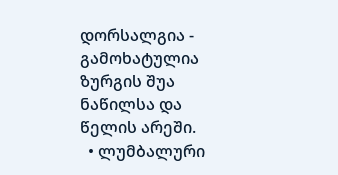დორსალგია - გამოხატულია ზურგის შუა ნაწილსა და წელის არეში.
  • ლუმბალური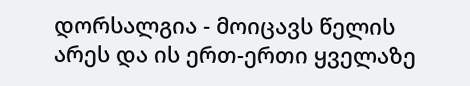დორსალგია - მოიცავს წელის არეს და ის ერთ-ერთი ყველაზე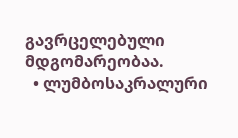გავრცელებული მდგომარეობაა.
  • ლუმბოსაკრალური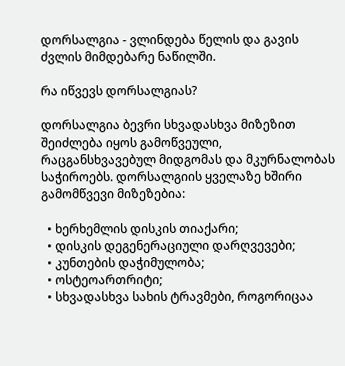დორსალგია - ვლინდება წელის და გავის ძვლის მიმდებარე ნაწილში.

რა იწვევს დორსალგიას?

დორსალგია ბევრი სხვადასხვა მიზეზით შეიძლება იყოს გამოწვეული, რაცგანსხვავებულ მიდგომას და მკურნალობას საჭიროებს. დორსალგიის ყველაზე ხშირი გამომწვევი მიზეზებია:

  • ხერხემლის დისკის თიაქარი;
  • დისკის დეგენერაციული დარღვევები;
  • კუნთების დაჭიმულობა;
  • ოსტეოართრიტი;
  • სხვადასხვა სახის ტრავმები, როგორიცაა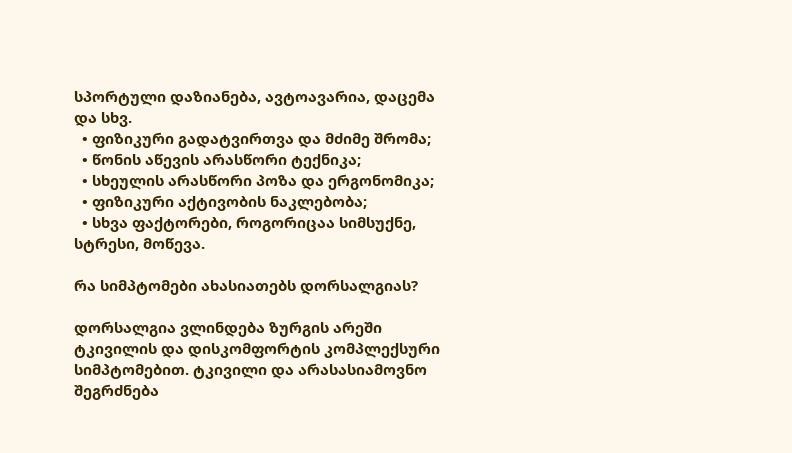სპორტული დაზიანება, ავტოავარია, დაცემა და სხვ.
  • ფიზიკური გადატვირთვა და მძიმე შრომა;
  • წონის აწევის არასწორი ტექნიკა;
  • სხეულის არასწორი პოზა და ერგონომიკა;
  • ფიზიკური აქტივობის ნაკლებობა;
  • სხვა ფაქტორები, როგორიცაა სიმსუქნე, სტრესი, მოწევა.

რა სიმპტომები ახასიათებს დორსალგიას?

დორსალგია ვლინდება ზურგის არეში ტკივილის და დისკომფორტის კომპლექსური სიმპტომებით. ტკივილი და არასასიამოვნო შეგრძნება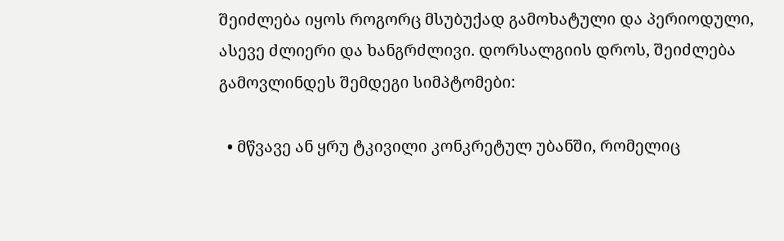შეიძლება იყოს როგორც მსუბუქად გამოხატული და პერიოდული, ასევე ძლიერი და ხანგრძლივი. დორსალგიის დროს, შეიძლება გამოვლინდეს შემდეგი სიმპტომები:

  • მწვავე ან ყრუ ტკივილი კონკრეტულ უბანში, რომელიც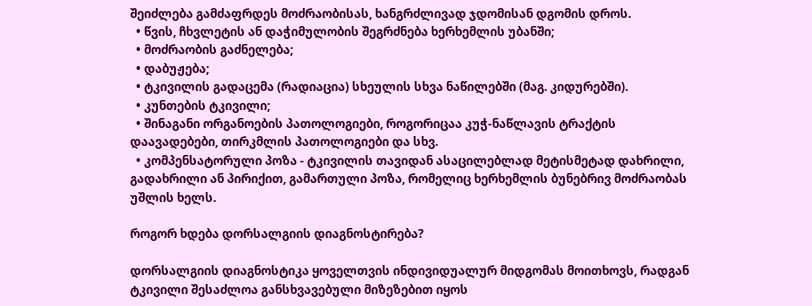შეიძლება გამძაფრდეს მოძრაობისას, ხანგრძლივად ჯდომისან დგომის დროს.
  • წვის, ჩხვლეტის ან დაჭიმულობის შეგრძნება ხერხემლის უბანში;
  • მოძრაობის გაძნელება;
  • დაბუჟება;
  • ტკივილის გადაცემა (რადიაცია) სხეულის სხვა ნაწილებში (მაგ. კიდურებში).
  • კუნთების ტკივილი;
  • შინაგანი ორგანოების პათოლოგიები, როგორიცაა კუჭ-ნაწლავის ტრაქტის დაავადებები, თირკმლის პათოლოგიები და სხვ.
  • კომპენსატორული პოზა - ტკივილის თავიდან ასაცილებლად მეტისმეტად დახრილი, გადახრილი ან პირიქით, გამართული პოზა, რომელიც ხერხემლის ბუნებრივ მოძრაობას უშლის ხელს.

როგორ ხდება დორსალგიის დიაგნოსტირება?

დორსალგიის დიაგნოსტიკა ყოველთვის ინდივიდუალურ მიდგომას მოითხოვს, რადგან ტკივილი შესაძლოა განსხვავებული მიზეზებით იყოს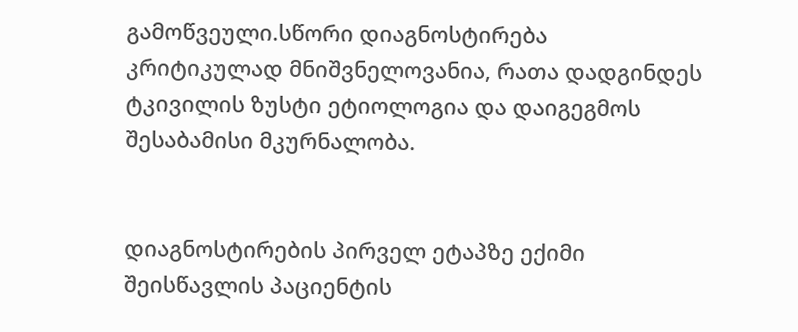გამოწვეული.სწორი დიაგნოსტირება კრიტიკულად მნიშვნელოვანია, რათა დადგინდეს ტკივილის ზუსტი ეტიოლოგია და დაიგეგმოს შესაბამისი მკურნალობა.


დიაგნოსტირების პირველ ეტაპზე ექიმი შეისწავლის პაციენტის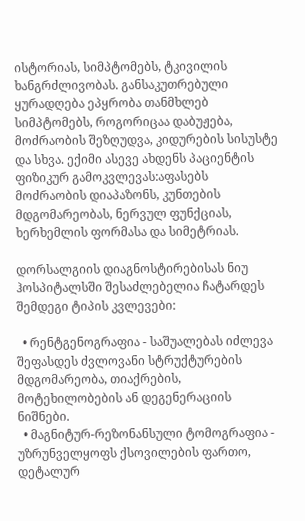ისტორიას, სიმპტომებს, ტკივილის ხანგრძლივობას. განსაკუთრებული ყურადღება ეპყრობა თანმხლებ სიმპტომებს, როგორიცაა დაბუჟება, მოძრაობის შეზღუდვა, კიდურების სისუსტე და სხვა. ექიმი ასევე ახდენს პაციენტის ფიზიკურ გამოკვლევას:აფასებს მოძრაობის დიაპაზონს, კუნთების მდგომარეობას, ნერვულ ფუნქციას, ხერხემლის ფორმასა და სიმეტრიას.

დორსალგიის დიაგნოსტირებისას ნიუ ჰოსპიტალსში შესაძლებელია ჩატარდეს შემდეგი ტიპის კვლევები:

  • რენტგენოგრაფია - საშუალებას იძლევა შეფასდეს ძვლოვანი სტრუქტურების მდგომარეობა, თიაქრების, მოტეხილობების ან დეგენერაციის ნიშნები.
  • მაგნიტურ-რეზონანსული ტომოგრაფია - უზრუნველყოფს ქსოვილების ფართო, დეტალურ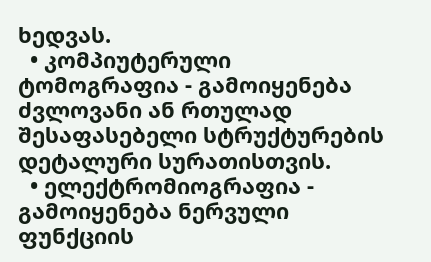ხედვას.
  • კომპიუტერული ტომოგრაფია - გამოიყენება ძვლოვანი ან რთულად შესაფასებელი სტრუქტურების დეტალური სურათისთვის.
  • ელექტრომიოგრაფია - გამოიყენება ნერვული ფუნქციის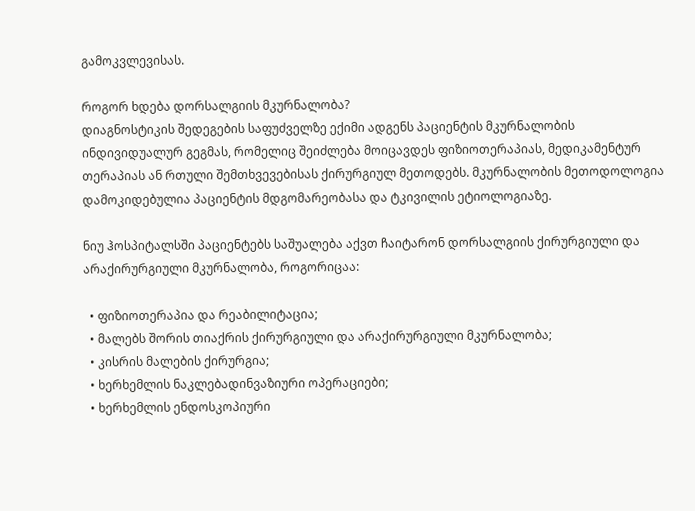გამოკვლევისას.

როგორ ხდება დორსალგიის მკურნალობა?
დიაგნოსტიკის შედეგების საფუძველზე ექიმი ადგენს პაციენტის მკურნალობის ინდივიდუალურ გეგმას, რომელიც შეიძლება მოიცავდეს ფიზიოთერაპიას, მედიკამენტურ თერაპიას ან რთული შემთხვევებისას ქირურგიულ მეთოდებს. მკურნალობის მეთოდოლოგია დამოკიდებულია პაციენტის მდგომარეობასა და ტკივილის ეტიოლოგიაზე.

ნიუ ჰოსპიტალსში პაციენტებს საშუალება აქვთ ჩაიტარონ დორსალგიის ქირურგიული და არაქირურგიული მკურნალობა, როგორიცაა:

  • ფიზიოთერაპია და რეაბილიტაცია;
  • მალებს შორის თიაქრის ქირურგიული და არაქირურგიული მკურნალობა;
  • კისრის მალების ქირურგია;
  • ხერხემლის ნაკლებადინვაზიური ოპერაციები;
  • ხერხემლის ენდოსკოპიური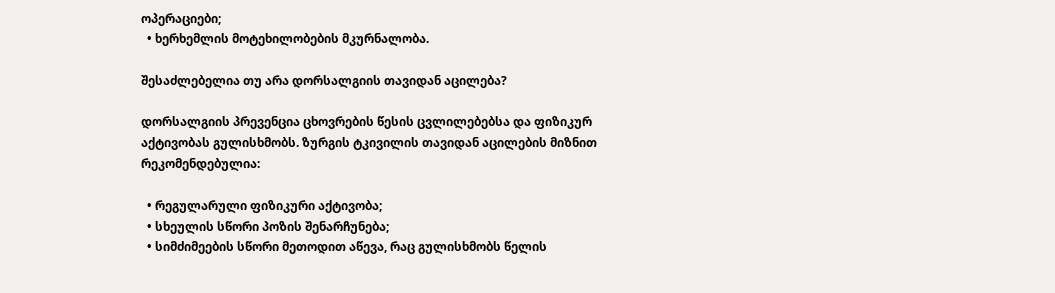ოპერაციები;
  • ხერხემლის მოტეხილობების მკურნალობა.

შესაძლებელია თუ არა დორსალგიის თავიდან აცილება?

დორსალგიის პრევენცია ცხოვრების წესის ცვლილებებსა და ფიზიკურ აქტივობას გულისხმობს. ზურგის ტკივილის თავიდან აცილების მიზნით რეკომენდებულია:

  • რეგულარული ფიზიკური აქტივობა;
  • სხეულის სწორი პოზის შენარჩუნება;
  • სიმძიმეების სწორი მეთოდით აწევა, რაც გულისხმობს წელის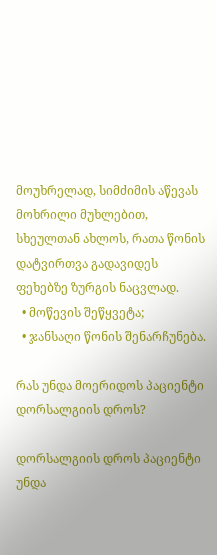მოუხრელად, სიმძიმის აწევას მოხრილი მუხლებით, სხეულთან ახლოს, რათა წონის დატვირთვა გადავიდეს ფეხებზე ზურგის ნაცვლად.
  • მოწევის შეწყვეტა;
  • ჯანსაღი წონის შენარჩუნება.

რას უნდა მოერიდოს პაციენტი დორსალგიის დროს?

დორსალგიის დროს პაციენტი უნდა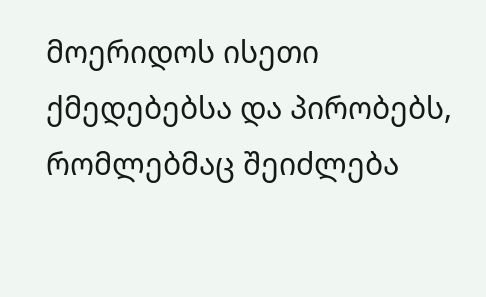მოერიდოს ისეთი ქმედებებსა და პირობებს, რომლებმაც შეიძლება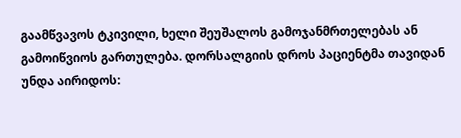გაამწვავოს ტკივილი, ხელი შეუშალოს გამოჯანმრთელებას ან გამოიწვიოს გართულება. დორსალგიის დროს პაციენტმა თავიდან უნდა აირიდოს: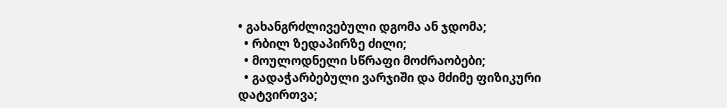• გახანგრძლივებული დგომა ან ჯდომა;
  • რბილ ზედაპირზე ძილი;
  • მოულოდნელი სწრაფი მოძრაობები;
  • გადაჭარბებული ვარჯიში და მძიმე ფიზიკური დატვირთვა;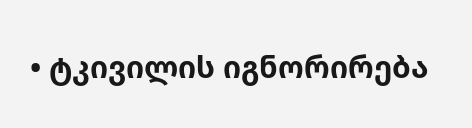• ტკივილის იგნორირება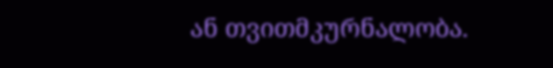ან თვითმკურნალობა.